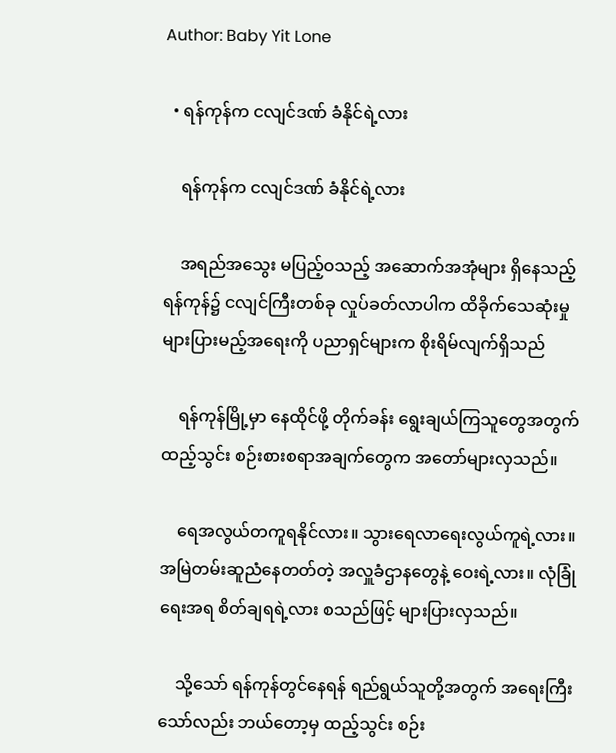Author: Baby Yit Lone

  • ရန်ကုန်က ငလျင်ဒဏ် ခံနိုင်ရဲ့လား

    ရန်ကုန်က ငလျင်ဒဏ် ခံနိုင်ရဲ့လား

    အရည်အသွေး မပြည့်ဝသည့် အဆောက်အအုံများ ရှိနေသည့် ရန်ကုန်၌ ငလျင်ကြီးတစ်ခု လှုပ်ခတ်လာပါက ထိခိုက်သေဆုံးမှု များပြားမည့်အရေးကို ပညာရှင်များက စိုးရိမ်လျက်ရှိသည်

    ရန်ကုန်မြို့မှာ နေထိုင်ဖို့ တိုက်ခန်း ရွေးချယ်ကြသူတွေအတွက် ထည့်သွင်း စဉ်းစားစရာအချက်တွေက အတော်များလှသည်။

    ရေအလွယ်တကူရနိုင်လား။ သွားရေလာရေးလွယ်ကူရဲ့လား။ အမြဲတမ်းဆူညံနေတတ်တဲ့ အလှူခံဌာနတွေနဲ့ ဝေးရဲ့လား။ လုံခြုံရေးအရ စိတ်ချရရဲ့လား စသည်ဖြင့် များပြားလှသည်။

    သို့သော် ရန်ကုန်တွင်နေရန် ရည်ရွယ်သူတို့အတွက် အရေးကြီးသော်လည်း ဘယ်တော့မှ ထည့်သွင်း စဉ်း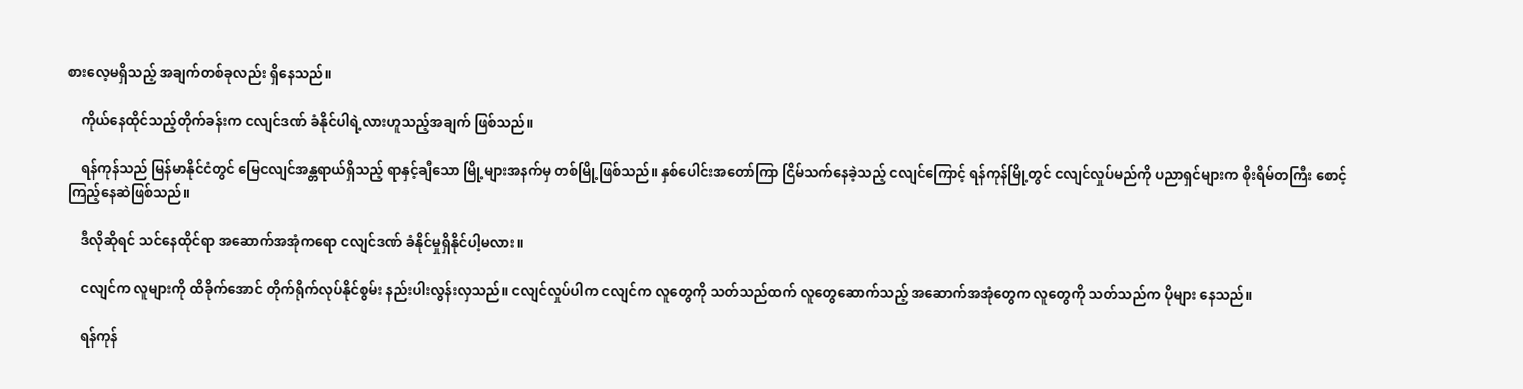စားလေ့မရှိသည့် အချက်တစ်ခုလည်း ရှိနေသည်။

    ကိုယ်နေထိုင်သည့်တိုက်ခန်းက ငလျင်ဒဏ် ခံနိုင်ပါရဲ့လားဟူသည့်အချက် ဖြစ်သည်။

    ရန်ကုန်သည် မြန်မာနိုင်ငံတွင် မြေငလျင်အန္တရာယ်ရှိသည့် ရာနှင့်ချီသော မြို့များအနက်မှ တစ်မြို့ဖြစ်သည်။ နှစ်ပေါင်းအတော်ကြာ ငြိမ်သက်နေခဲ့သည့် ငလျင်ကြောင့် ရန်ကုန်မြို့တွင် ငလျင်လှုပ်မည်ကို ပညာရှင်များက စိုးရိမ်တကြီး စောင့်ကြည့်နေဆဲဖြစ်သည်။

    ဒီလိုဆိုရင် သင်နေထိုင်ရာ အဆောက်အအုံကရော ငလျင်ဒဏ် ခံနိုင်မှုရှိနိုင်ပါ့မလား။

    ငလျင်က လူများကို ထိခိုက်အောင် တိုက်ရိုက်လုပ်နိုင်စွမ်း နည်းပါးလွန်းလှသည်။ ငလျင်လှုပ်ပါက ငလျင်က လူတွေကို သတ်သည်ထက် လူတွေဆောက်သည့် အဆောက်အအုံတွေက လူတွေကို သတ်သည်က ပိုများ နေသည်။

    ရန်ကုန်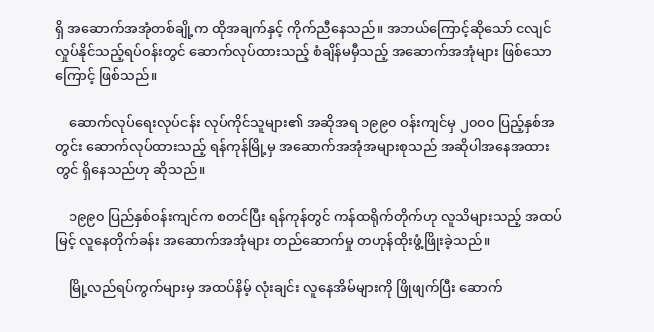ရှိ အဆောက်အအုံတစ်ချို့က ထိုအချက်နှင့် ကိုက်ညီနေသည်။ အဘယ်ကြောင့်ဆိုသော် ငလျင်လှုပ်နိုင်သည့်ရပ်ဝန်းတွင် ဆောက်လုပ်ထားသည့် စံချိန်မမှီသည့် အဆောက်အအုံများ ဖြစ်သောကြောင့် ဖြစ်သည်။

    ဆောက်လုပ်ရေးလုပ်ငန်း လုပ်ကိုင်သူများ၏ အဆိုအရ ၁၉၉၀ ဝန်းကျင်မှ ၂၀၀၀ ပြည့်နှစ်အတွင်း ဆောက်လုပ်ထားသည့် ရန်ကုန်မြို့မှ အဆောက်အအုံအများစုသည် အဆိုပါအနေအထားတွင် ရှိနေသည်ဟု ဆိုသည်။

    ၁၉၉၀ ပြည်နှစ်ဝန်းကျင်က စတင်ပြီး ရန်ကုန်တွင် ကန်ထရိုက်တိုက်ဟု လူသိများသည့် အထပ်မြင့် လူနေတိုက်ခန်း အဆောက်အအုံများ တည်ဆောက်မှု တဟုန်ထိုးဖွံ့ဖြိုးခဲ့သည်။

    မြို့လည်ရပ်ကွက်များမှ အထပ်နိမ့် လုံးချင်း လူနေအိမ်များကို ဖြိုဖျက်ပြီး ဆောက်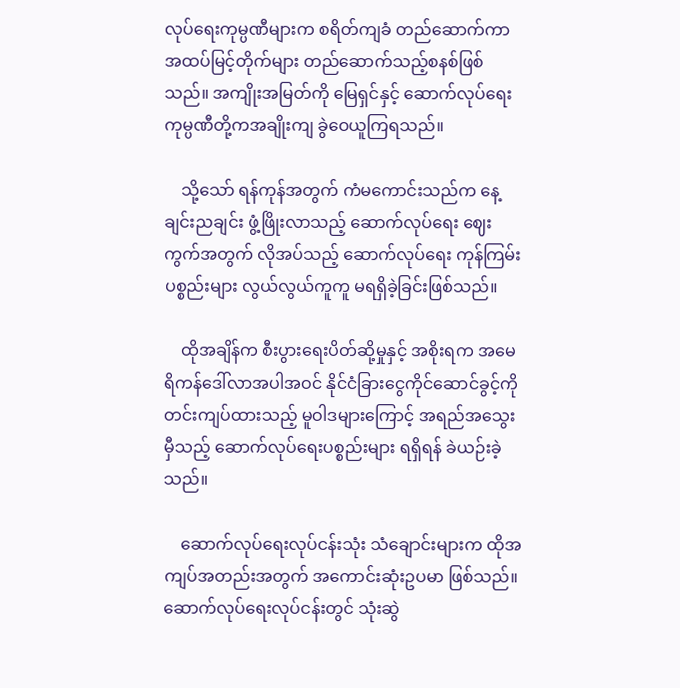လုပ်ရေးကုမ္ပဏီများက စရိတ်ကျခံ တည်ဆောက်ကာ အထပ်မြင့်တိုက်များ တည်ဆောက်သည့်စနစ်ဖြစ်သည်။ အကျိုးအမြတ်ကို မြေရှင်နှင့် ဆောက်လုပ်ရေးကုမ္ပဏီတို့ကအချိုးကျ ခွဲဝေယူကြရသည်။

    သို့သော် ရန်ကုန်အတွက် ကံမကောင်းသည်က နေ့ချင်းညချင်း ဖွံ့ဖြိုးလာသည့် ဆောက်လုပ်ရေး ဈေးကွက်အတွက် လိုအပ်သည့် ဆောက်လုပ်ရေး ကုန်ကြမ်းပစ္စည်းများ လွယ်လွယ်ကူကူ မရရှိခဲ့ခြင်းဖြစ်သည်။

    ထိုအချိန်က စီးပွားရေးပိတ်ဆို့မှုနှင့် အစိုးရက အမေရိကန်ဒေါ်လာအပါအဝင် နိုင်ငံခြားငွေကိုင်ဆောင်ခွင့်ကို တင်းကျပ်ထားသည့် မူဝါဒများကြောင့် အရည်အသွေးမှီသည့် ဆောက်လုပ်ရေးပစ္စည်းများ ရရှိရန် ခဲယဉ်းခဲ့သည်။

    ဆောက်လုပ်ရေးလုပ်ငန်းသုံး သံချောင်းများက ထိုအကျပ်အတည်းအတွက် အကောင်းဆုံးဥပမာ ဖြစ်သည်။ ဆောက်လုပ်ရေးလုပ်ငန်းတွင် သုံးဆွဲ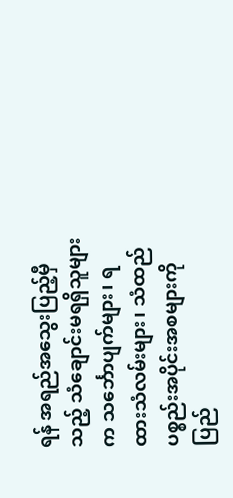ရန် အရည်အသွေးပြည့်မှီသည့် သံချောင်းမရရှိသူများက သင်္ဘောပျက်များ၊ ရထားသံလမ်းများ၊ သံထည်ပစ္စည်းအပိုင်းအစများကို ပြည်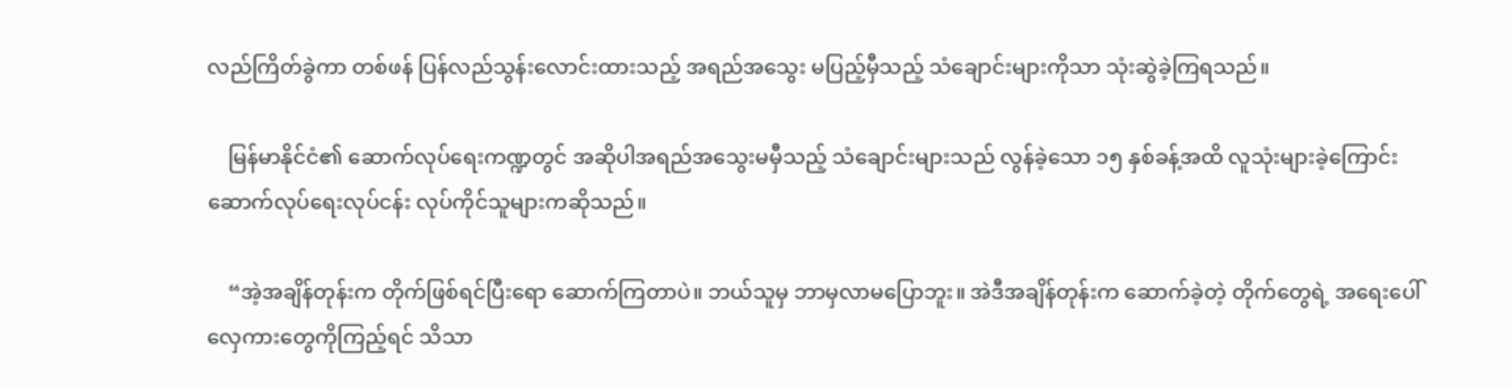လည်ကြိတ်ခွဲကာ တစ်ဖန် ပြန်လည်သွန်းလောင်းထားသည့် အရည်အသွေး မပြည့်မှီသည့် သံချောင်းများကိုသာ သုံးဆွဲခဲ့ကြရသည်။

    မြန်မာနိုင်ငံ၏ ဆောက်လုပ်ရေးကဏ္ဍတွင် အဆိုပါအရည်အသွေးမမှီသည့် သံချောင်းများသည် လွန်ခဲ့သော ၁၅ နှစ်ခန့်အထိ လူသုံးများခဲ့ကြောင်း ဆောက်လုပ်ရေးလုပ်ငန်း လုပ်ကိုင်သူများကဆိုသည်။

    “အဲ့အချိန်တုန်းက တိုက်ဖြစ်ရင်ပြီးရော ဆောက်ကြတာပဲ။ ဘယ်သူမှ ဘာမှလာမပြောဘူး။ အဲဒီအချိန်တုန်းက ဆောက်ခဲ့တဲ့ တိုက်တွေရဲ့ အရေးပေါ်လှေကားတွေကိုကြည့်ရင် သိသာ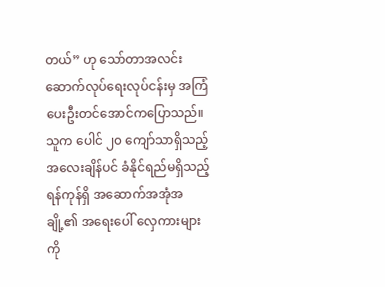တယ်” ဟု သော်တာအလင်း ဆောက်လုပ်ရေးလုပ်ငန်းမှ အကြံပေးဦးတင်အောင်ကပြောသည်။ သူက ပေါင် ၂၀ ကျော်သာရှိသည့် အလေးချိန်ပင် ခံနိုင်ရည်မရှိသည့် ရန်ကုန်ရှိ အဆောက်အအုံအချို့၏ အရေးပေါ် လှေကားများကို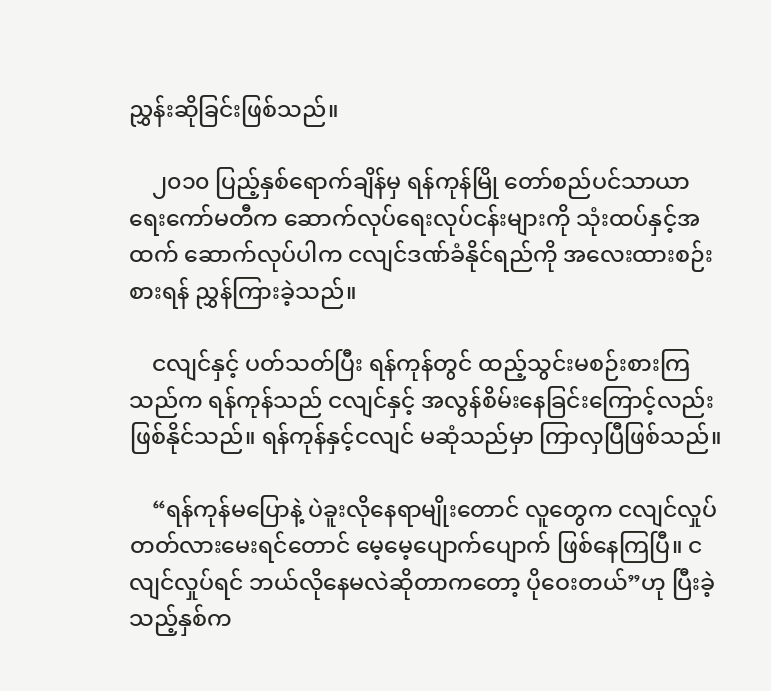ညွှန်းဆိုခြင်းဖြစ်သည်။

    ၂၀၁၀ ပြည့်နှစ်ရောက်ချိန်မှ ရန်ကုန်မြို တော်စည်ပင်သာယာရေးကော်မတီက ဆောက်လုပ်ရေးလုပ်ငန်းများကို သုံးထပ်နှင့်အထက် ဆောက်လုပ်ပါက ငလျင်ဒဏ်ခံနိုင်ရည်ကို အလေးထားစဉ်းစားရန် ညွှန်ကြားခဲ့သည်။

    ငလျင်နှင့် ပတ်သတ်ပြီး ရန်ကုန်တွင် ထည့်သွင်းမစဉ်းစားကြသည်က ရန်ကုန်သည် ငလျင်နှင့် အလွန်စိမ်းနေခြင်းကြောင့်လည်း ဖြစ်နိုင်သည်။ ရန်ကုန်နှင့်ငလျင် မဆုံသည်မှာ ကြာလှပြီဖြစ်သည်။

    “ရန်ကုန်မပြောနဲ့ ပဲခူးလိုနေရာမျိုးတောင် လူတွေက ငလျင်လှုပ်တတ်လားမေးရင်တောင် မေ့မေ့ပျောက်ပျောက် ဖြစ်နေကြပြီ။ ငလျင်လှုပ်ရင် ဘယ်လိုနေမလဲဆိုတာကတော့ ပိုဝေးတယ်”ဟု ပြီးခဲ့သည့်နှစ်က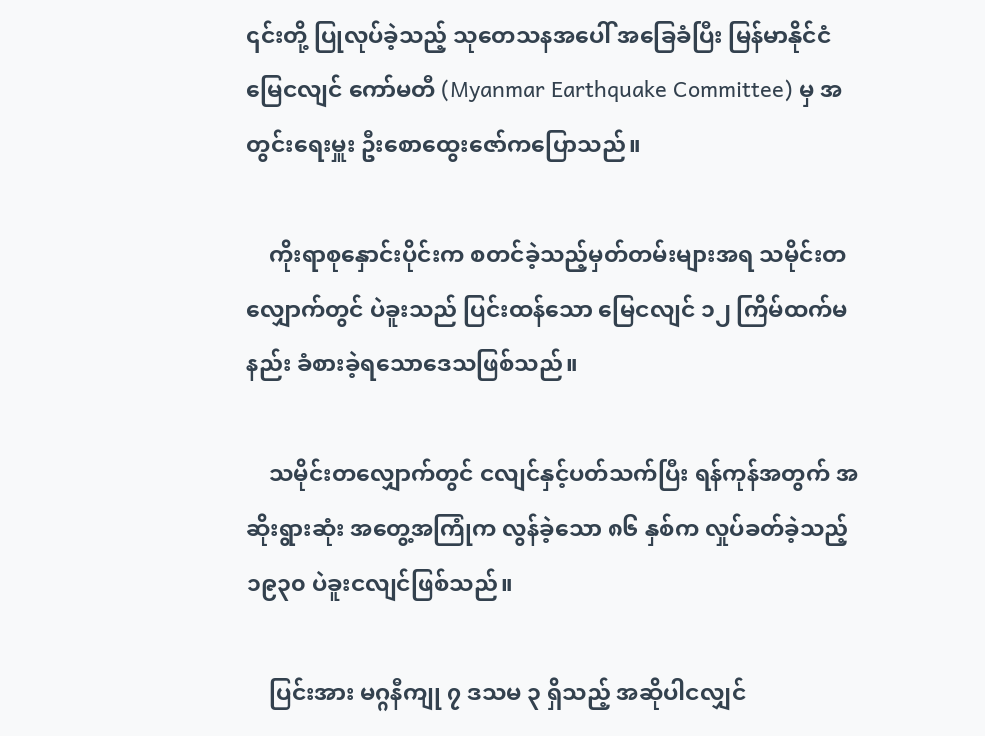၎င်းတို့ ပြုလုပ်ခဲ့သည့် သုတေသနအပေါ် အခြေခံပြီး မြန်မာနိုင်ငံ မြေငလျင် ကော်မတီ (Myanmar Earthquake Committee) မှ အတွင်းရေးမှူး ဦးစောထွေးဇော်ကပြောသည်။

    ကိုးရာစုနှောင်းပိုင်းက စတင်ခဲ့သည့်မှတ်တမ်းများအရ သမိုင်းတလျှောက်တွင် ပဲခူးသည် ပြင်းထန်သော မြေငလျင် ၁၂ ကြိမ်ထက်မနည်း ခံစားခဲ့ရသောဒေသဖြစ်သည်။

    သမိုင်းတလျှောက်တွင် ငလျင်နှင့်ပတ်သက်ပြီး ရန်ကုန်အတွက် အဆိုးရွားဆုံး အတွေ့အကြုံက လွန်ခဲ့သော ၈၆ နှစ်က လှုပ်ခတ်ခဲ့သည့် ၁၉၃၀ ပဲခူးငလျင်ဖြစ်သည်။

    ပြင်းအား မဂ္ဂနီကျု ၇ ဒသမ ၃ ရှိသည့် အဆိုပါငလျှင်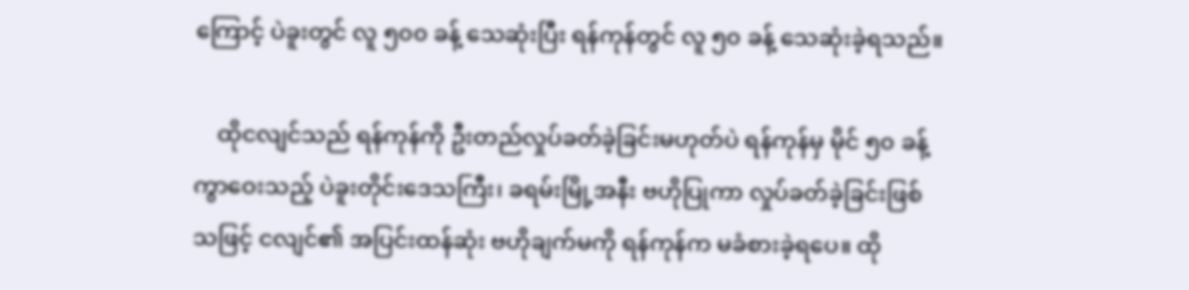ကြောင့် ပဲခူးတွင် လူ ၅၀၀ ခန့် သေဆုံးပြီး ရန်ကုန်တွင် လူ ၅၀ ခန့် သေဆုံးခဲ့ရသည်။

    ထိုငလျင်သည် ရန်ကုန်ကို ဦးတည်လှုပ်ခတ်ခဲ့ခြင်းမဟုတ်ပဲ ရန်ကုန်မှ မိုင် ၅၀ ခန့် ကွာဝေးသည့် ပဲခူးတိုင်းဒေသကြီး၊ ခရမ်းမြို့အနီး ဗဟိုပြုကာ လှုပ်ခတ်ခဲ့ခြင်းဖြစ်သဖြင့် ငလျင်၏ အပြင်းထန်ဆုံး ဗဟိုချက်မကို ရန်ကုန်က မခံစားခဲ့ရပေ။ ထို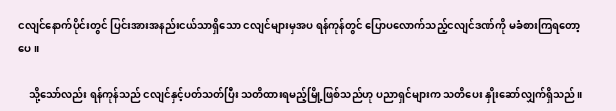ငလျင်နောက်ပိုင်းတွင် ပြင်းအားအနည်းငယ်သာရှိသော ငလျင်များမှအပ ရန်ကုန်တွင် ပြောပလောက်သည့်ငလျင်ဒဏ်ကို မခံစားကြရတော့ပေ။

    သို့သော်လည်း ရန်ကုန်သည် ငလျင်နှင့်ပတ်သတ်ပြီး သတိထားရမည့်မြို့ဖြစ်သည်ဟု ပညာရှင်များက သတိပေး နှိုးဆော်လျှက်ရှိသည်။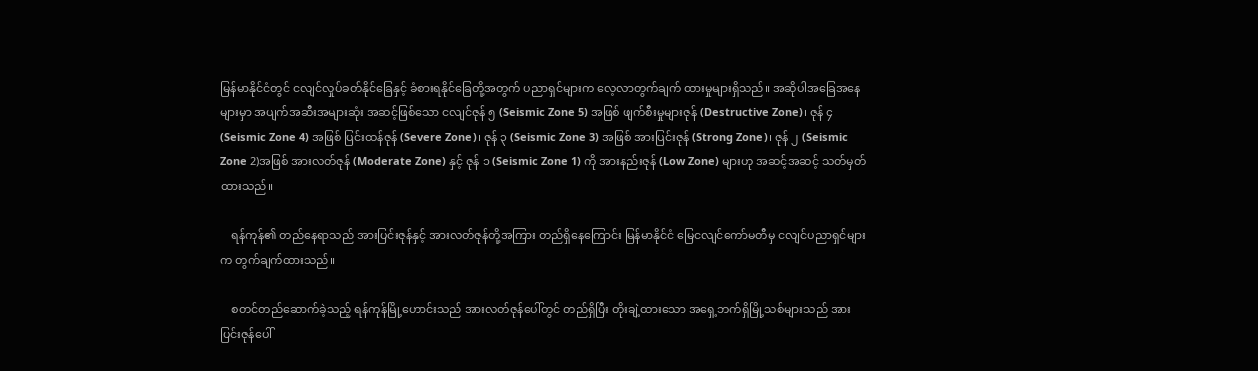မြန်မာနိုင်ငံတွင် ငလျင်လှုပ်ခတ်နိုင်ခြေနှင့် ခံစားရနိုင်ခြေတို့အတွက် ပညာရှင်များက လေ့လာတွက်ချက် ထားမှုများရှိသည်။ အဆိုပါအခြေအနေများမှာ အပျက်အဆီးအများဆုံး အဆင့်ဖြစ်သော ငလျင်ဇုန် ၅ (Seismic Zone 5) အဖြစ် ဖျက်စီးမှုများဇုန် (Destructive Zone)၊ ဇုန် ၄ (Seismic Zone 4) အဖြစ် ပြင်းထန်ဇုန် (Severe Zone)၊ ဇုန် ၃ (Seismic Zone 3) အဖြစ် အားပြင်းဇုန် (Strong Zone)၊ ဇုန် ၂ (Seismic Zone 2)အဖြစ် အားလတ်ဇုန် (Moderate Zone) နှင့် ဇုန် ၁ (Seismic Zone 1) ကို အားနည်းဇုန် (Low Zone) များဟု အဆင့်အဆင့် သတ်မှတ်ထားသည်။

    ရန်ကုန်၏ တည်နေရာသည် အားပြင်းဇုန်နှင့် အားလတ်ဇုန်တို့အကြား တည်ရှိနေကြောင်း မြန်မာနိုင်ငံ မြေငလျင်ကော်မတီမှ ငလျင်ပညာရှင်များက တွက်ချက်ထားသည်။

    စတင်တည်ဆောက်ခဲ့သည့် ရန်ကုန်မြို့ဟောင်းသည် အားလတ်ဇုန်ပေါ်တွင် တည်ရှိပြီး တိုးချဲ့ထားသော အရှေ့ဘက်ရှိမြို့သစ်များသည် အားပြင်းဇုန်ပေါ်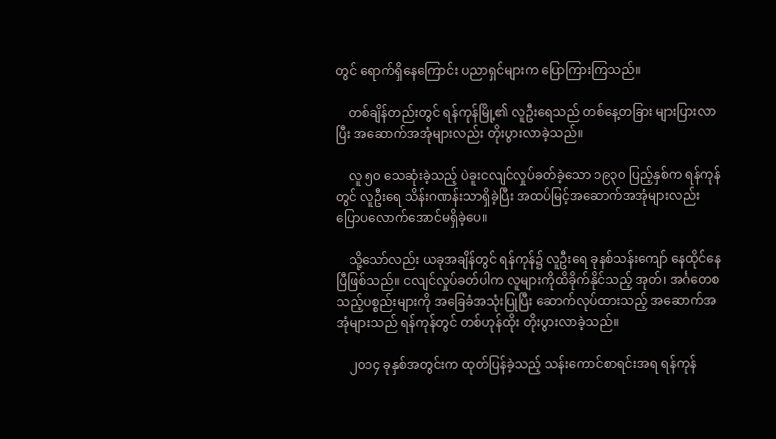တွင် ရောက်ရှိနေကြောင်း ပညာရှင်များက ပြောကြားကြသည်။

    တစ်ချိန်တည်းတွင် ရန်ကုန်မြို့၏ လူဦးရေသည် တစ်နေ့တခြား များပြားလာပြီး အဆောက်အအုံများလည်း တိုးပွားလာခဲ့သည်။

    လူ ၅၀ သေဆုံးခဲ့သည့် ပဲခူးငလျင်လှုပ်ခတ်ခဲ့သော ၁၉၃၀ ပြည့်နှစ်က ရန်ကုန်တွင် လူဦးရေ သိန်းဂဏန်းသာရှိခဲ့ပြီး အထပ်မြင့်အဆောက်အအုံများလည်း ပြောပလောက်အောင်မရှိခဲ့ပေ။

    သို့သော်လည်း ယခုအချိန်တွင် ရန်ကုန်၌ လူဦးရေ ခုနစ်သန်းကျော် နေထိုင်နေပြီဖြစ်သည်။ ငလျင်လှုပ်ခတ်ပါက လူများကိုထိခိုက်နိုင်သည့် အုတ်၊ အင်္ဂတေစသည့်ပစ္စည်းများကို အခြေခံအသုံးပြုပြီး ဆောက်လုပ်ထားသည့် အဆောက်အအုံများသည် ရန်ကုန်တွင် တစ်ဟုန်ထိုး တိုးပွားလာခဲ့သည်။

    ၂၀၁၄ ခုနှစ်အတွင်းက ထုတ်ပြန်ခဲ့သည့် သန်းကောင်စာရင်းအရ ရန်ကုန်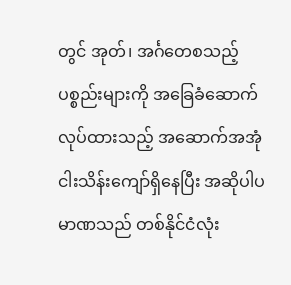တွင် အုတ်၊ အင်္ဂတေစသည့်ပစ္စည်းများကို အခြေခံဆောက်လုပ်ထားသည့် အဆောက်အအုံ ငါးသိန်းကျော်ရှိနေပြီး အဆိုပါပမာဏသည် တစ်နိုင်ငံလုံး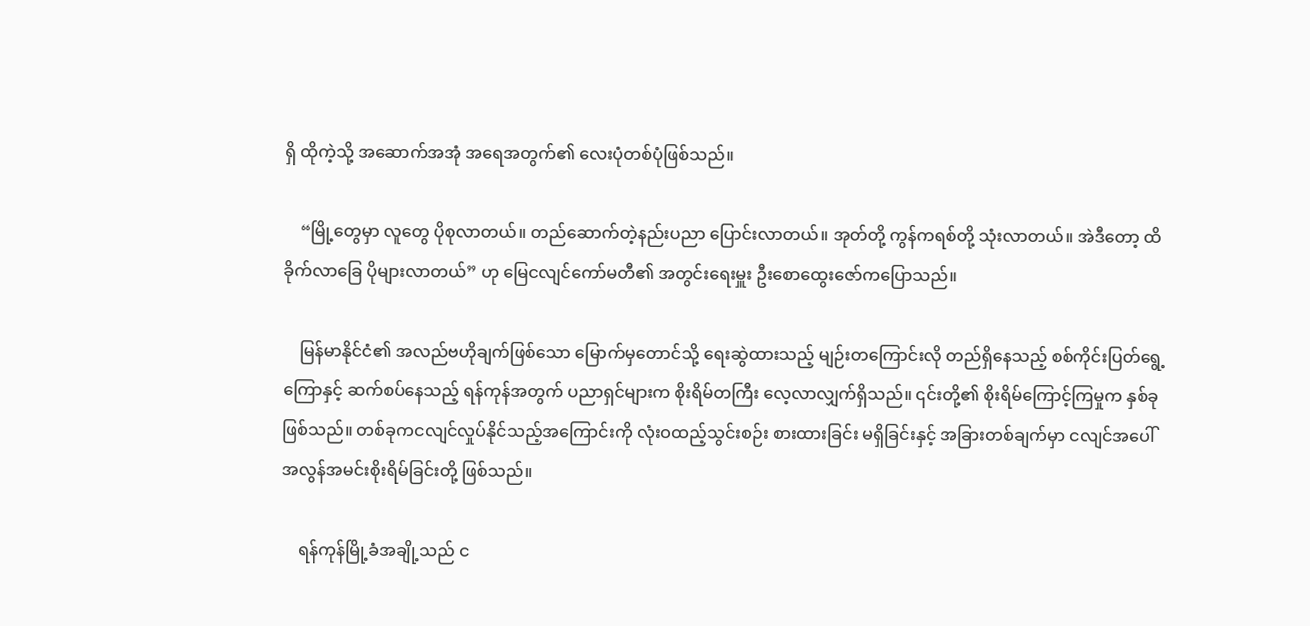ရှိ ထိုကဲ့သို့ အဆောက်အအုံ အရေအတွက်၏ လေးပုံတစ်ပုံဖြစ်သည်။

    “မြို့တွေမှာ လူတွေ ပိုစုလာတယ်။ တည်ဆောက်တဲ့နည်းပညာ ပြောင်းလာတယ်။ အုတ်တို့ ကွန်ကရစ်တို့ သုံးလာတယ်။ အဲဒီတော့ ထိခိုက်လာခြေ ပိုများလာတယ်” ဟု မြေငလျင်ကော်မတီ၏ အတွင်းရေးမှူး ဦးစောထွေးဇော်ကပြောသည်။

    မြန်မာနိုင်ငံ၏ အလည်ဗဟိုချက်ဖြစ်သော မြောက်မှတောင်သို့ ရေးဆွဲထားသည့် မျဉ်းတကြောင်းလို တည်ရှိနေသည့် စစ်ကိုင်းပြတ်ရွေ့ကြောနှင့် ဆက်စပ်နေသည့် ရန်ကုန်အတွက် ပညာရှင်များက စိုးရိမ်တကြီး လေ့လာလျှက်ရှိသည်။ ၎င်းတို့၏ စိုးရိမ်ကြောင့်ကြမှုက နှစ်ခုဖြစ်သည်။ တစ်ခုကငလျင်လှုပ်နိုင်သည့်အကြောင်းကို လုံးဝထည့်သွင်းစဉ်း စားထားခြင်း မရှိခြင်းနှင့် အခြားတစ်ချက်မှာ ငလျင်အပေါ် အလွန်အမင်းစိုးရိမ်ခြင်းတို့ ဖြစ်သည်။

    ရန်ကုန်မြို့ခံအချို့သည် င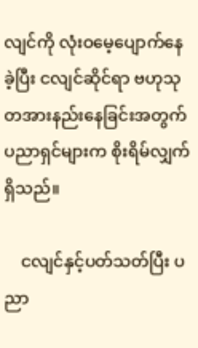လျင်ကို လုံးဝမေ့ပျောက်နေခဲ့ပြီး ငလျင်ဆိုင်ရာ ဗဟုသုတအားနည်းနေခြင်းအတွက် ပညာရှင်များက စိုးရိမ်လျှက်ရှိသည်။

    ငလျင်နှင့်ပတ်သတ်ပြီး ပညာ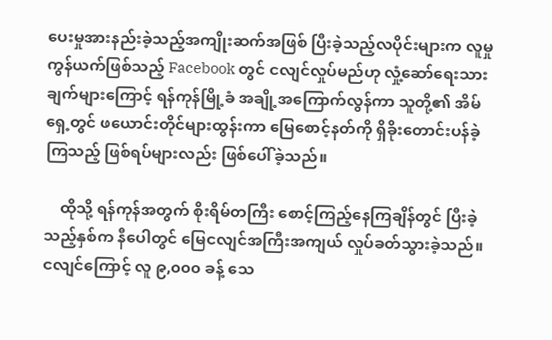ပေးမှုအားနည်းခဲ့သည့်အကျိုးဆက်အဖြစ် ပြီးခဲ့သည့်လပိုင်းများက လူမှုကွန်ယက်ဖြစ်သည့် Facebook တွင် ငလျင်လှုပ်မည်ဟု လှုံ့ဆော်ရေးသားချက်များကြောင့် ရန်ကုန်မြို့ခံ အချို့အကြောက်လွန်ကာ သူတို့၏ အိမ်ရှေ့တွင် ဖယောင်းတိုင်များထွန်းကာ မြေစောင့်နတ်ကို ရှိခိုးတောင်းပန်ခဲ့ကြသည့် ဖြစ်ရပ်များလည်း ဖြစ်ပေါ်ခဲ့သည်။

    ထိုသို့ ရန်ကုန်အတွက် စိုးရိမ်တကြီး စောင့်ကြည့်နေကြချိန်တွင် ပြီးခဲ့သည့်နှစ်က နီပေါတွင် မြေငလျင်အကြီးအကျယ် လှုပ်ခတ်သွားခဲ့သည်။ ငလျင်ကြောင့် လူ ၉,၀၀၀ ခန့် သေ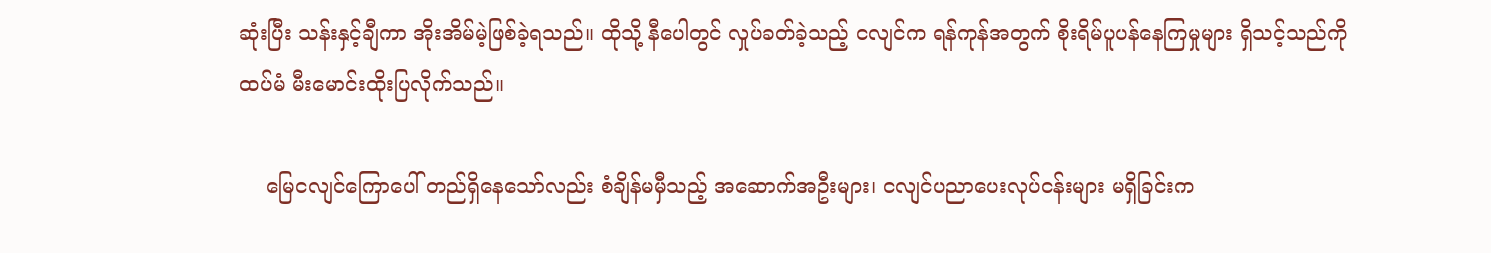ဆုံးပြီး သန်းနှင့်ချီကာ အိုးအိမ်မဲ့ဖြစ်ခဲ့ရသည်။ ထိုသို့ နီပေါတွင် လှုပ်ခတ်ခဲ့သည့် ငလျင်က ရန်ကုန်အတွက် စိုးရိမ်ပူပန်နေကြမှုများ ရှိသင့်သည်ကို ထပ်မံ မီးမောင်းထိုးပြလိုက်သည်။

    မြေငလျင်ကြောပေါ် တည်ရှိနေသော်လည်း စံချိန်မမှီသည့် အဆောက်အဦးများ၊ ငလျင်ပညာပေးလုပ်ငန်းများ မရှိခြင်းက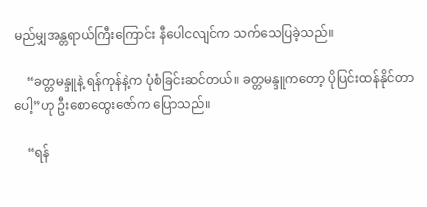မည်မျှအန္တရာယ်ကြီးကြောင်း နီပေါငလျင်က သက်သေပြခဲ့သည်။

    “ခတ္တမန္ဒူနဲ့ ရန်ကုန်နဲ့က ပုံစံခြင်းဆင်တယ်။ ခတ္တမန္ဒူကတော့ ပိုပြင်းထန်နိုင်တာပေါ့”ဟု ဦးစောထွေးဇော်က ပြောသည်။

    “ရန်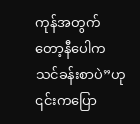ကုန်အတွက်တော့နီပေါကသင်ခန်းစာပဲ”ဟု ၎င်းကပြော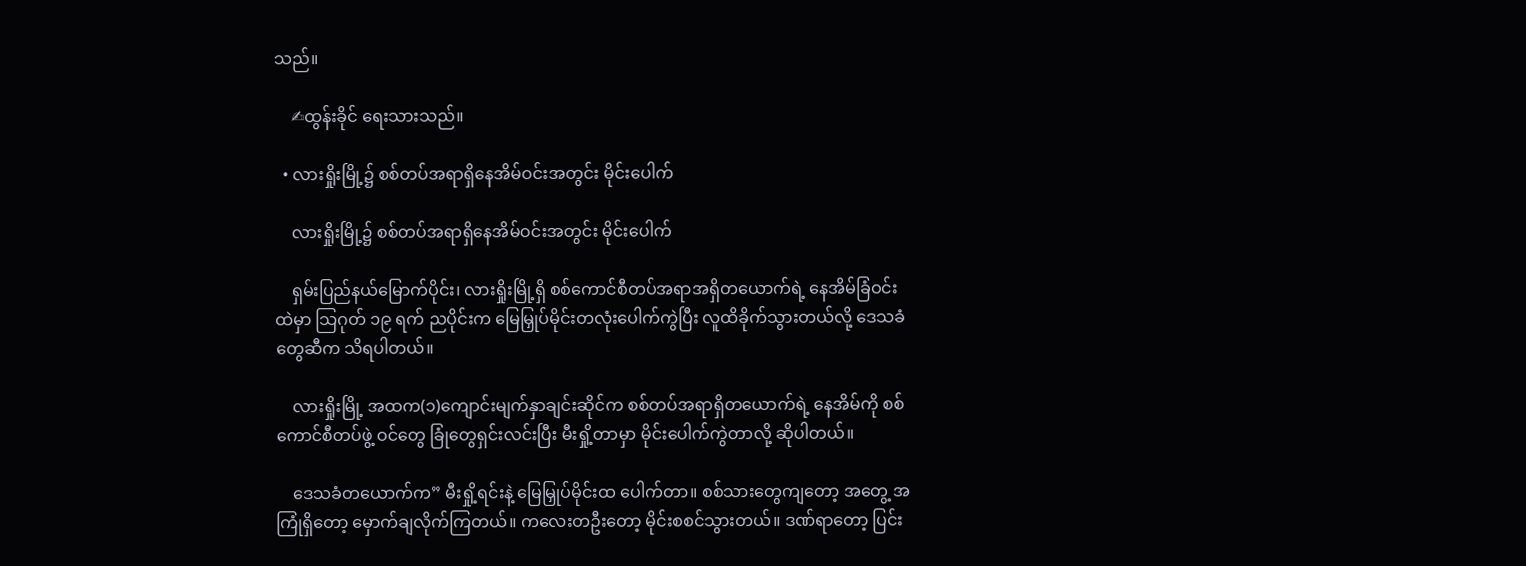သည်။

    ✍ထွန်းခိုင် ရေးသားသည်။

  • လားရှိုးမြို့၌ စစ်တပ်အရာရှိနေအိမ်ဝင်းအတွင်း မိုင်းပေါက်

    လားရှိုးမြို့၌ စစ်တပ်အရာရှိနေအိမ်ဝင်းအတွင်း မိုင်းပေါက်

    ရှမ်းပြည်နယ်မြောက်ပိုင်း၊ လားရှိုးမြို့ရှိ စစ်ကောင်စီတပ်အရာအရှိတယောက်ရဲ့ နေအိမ်ခြံဝင်းထဲမှာ သြဂုတ် ၁၉ ရက် ညပိုင်းက မြေမြှုပ်မိုင်းတလုံးပေါက်ကွဲပြီး လူထိခိုက်သွားတယ်လို့ ဒေသခံတွေဆီက သိရပါတယ်။

    လားရှိုးမြို့ အထက(၁)ကျောင်းမျက်နှာချင်းဆိုင်က စစ်တပ်အရာရှိတယောက်ရဲ့ နေအိမ်ကို စစ်ကောင်စီတပ်ဖွဲ့ ဝင်တွေ ခြုံတွေရှင်းလင်းပြီး မီးရှို့တာမှာ မိုင်းပေါက်ကွဲတာလို့ ဆိုပါတယ်။

    ဒေသခံတယောက်က” မီးရှို့ရင်းနဲ့ မြေမြှုပ်မိုင်းထ ပေါက်တာ။ စစ်သားတွေကျတော့ အတွေ့ အကြုံရှိတော့ မှောက်ချလိုက်ကြတယ်။ ကလေးတဦးတော့ မိုင်းစစင်သွားတယ်။ ဒဏ်ရာတော့ ပြင်း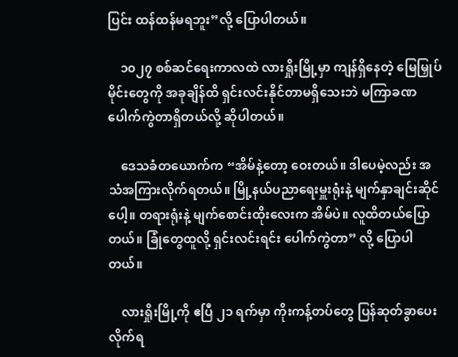ပြင်း ထန်ထန်မရဘူး”လို့ ပြောပါတယ်။

    ၁၀၂၇ စစ်ဆင်ရေးကာလထဲ လားရှိုးမြို့မှာ ကျန်ရှိနေတဲ့ မြေမြှုပ်မိုင်းတွေကို အခုချိန်ထိ ရှင်းလင်းနိုင်တာမရှိသေးဘဲ မကြာခဏပေါက်ကွဲတာရှိတယ်လို့ ဆိုပါတယ်။

    ဒေသခံတယောက်က “အိမ်နဲ့တော့ ဝေးတယ်။ ဒါပေမဲ့လည်း အသံအကြားလိုက်ရတယ်။ မြို့နယ်ပညာရေးမှူးရုံးနဲ့ မျက်နှာချင်းဆိုင်ပေါ့။ တရားရုံးနဲ့ မျက်စောင်းထိုးလေးက အိမ်ပဲ။ လူထိတယ်ပြောတယ်။ ခြုံတွေထူလို့ ရှင်းလင်းရင်း ပေါက်ကွဲတာ” လို့ ပြောပါတယ်။

    လားရှိုးမြို့ကို ဧပြီ ၂၁ ရက်မှာ ကိုးကန့်တပ်တွေ ပြန်ဆုတ်ခွာပေးလိုက်ရ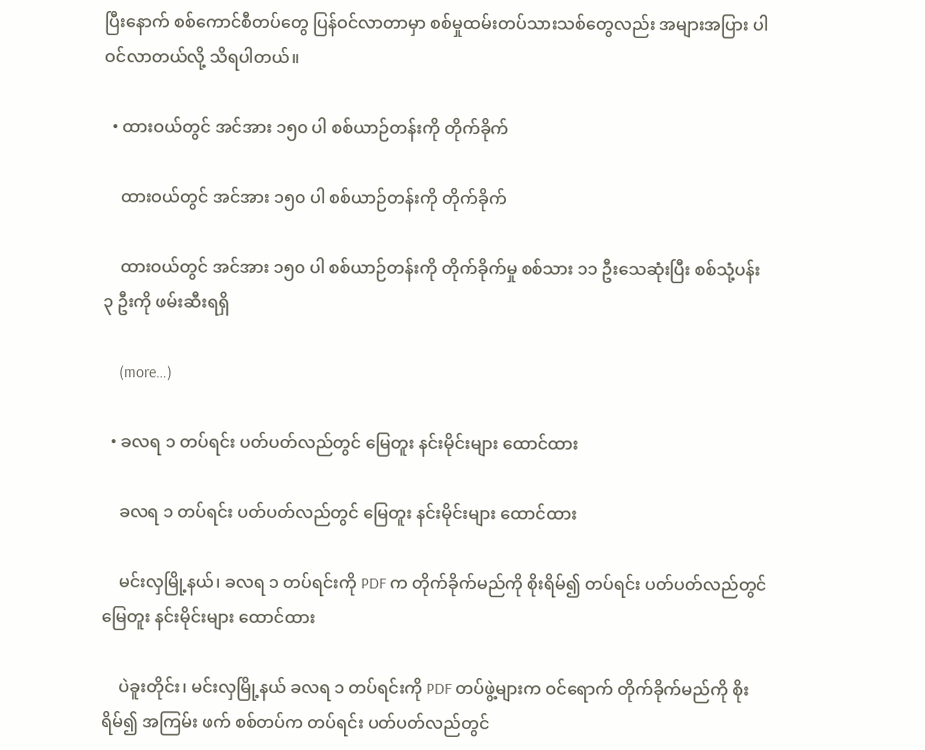ပြီးနောက် စစ်ကောင်စီတပ်တွေ ပြန်ဝင်လာတာမှာ စစ်မှုထမ်းတပ်သားသစ်တွေလည်း အများအပြား ပါဝင်လာတယ်လို့ သိရပါတယ်။

  • ထားဝယ်တွင် အင်အား ၁၅၀ ပါ စစ်ယာဉ်တန်းကို တိုက်ခိုက်

    ထားဝယ်တွင် အင်အား ၁၅၀ ပါ စစ်ယာဉ်တန်းကို တိုက်ခိုက်

    ထားဝယ်တွင် အင်အား ၁၅၀ ပါ စစ်ယာဉ်တန်းကို တိုက်ခိုက်မှု စစ်သား ၁၁ ဦးသေဆုံးပြီး စစ်သုံ့ပန်း ၃ ဦးကို ဖမ်းဆီးရရှိ

    (more…)

  • ခလရ ၁ တပ်ရင်း ပတ်ပတ်လည်တွင် မြေတူး နင်းမိုင်းများ ထောင်ထား

    ခလရ ၁ တပ်ရင်း ပတ်ပတ်လည်တွင် မြေတူး နင်းမိုင်းများ ထောင်ထား

    မင်းလှမြို့နယ်၊ ခလရ ၁ တပ်ရင်းကို PDF က တိုက်ခိုက်မည်ကို စိုးရိမ်၍ တပ်ရင်း ပတ်ပတ်လည်တွင် မြေတူး နင်းမိုင်းများ ထောင်ထား

    ပဲခူးတိုင်း၊ မင်းလှမြို့နယ် ခလရ ၁ တပ်ရင်းကို PDF တပ်ဖွဲ့များက ဝင်ရောက် တိုက်ခိုက်မည်ကို စိုးရိမ်၍ အကြမ်း ဖက် စစ်တပ်က တပ်ရင်း ပတ်ပတ်လည်တွင်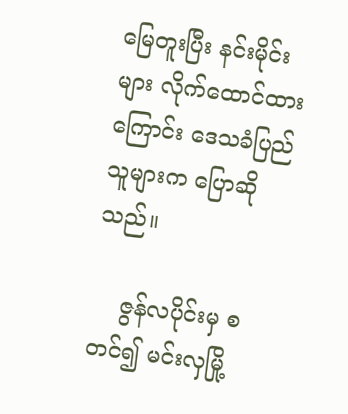မြေတူးပြီး နင်းမိုင်းများ လိုက်ထောင်ထားကြောင်း ဒေသခံပြည်သူများက ပြောဆိုသည်။

    ဇွန်လပိုင်းမှ စတင်၍ မင်းလှမြို့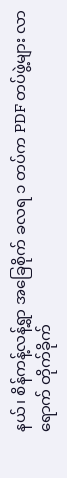နယ်၊ စိန်ကန့်လန့်ရွာ အခြေစိုက် ခလရ ၁ တပ်က PDF တပ်ဖွဲ့များ လာရောက် တိုက်ခိုက်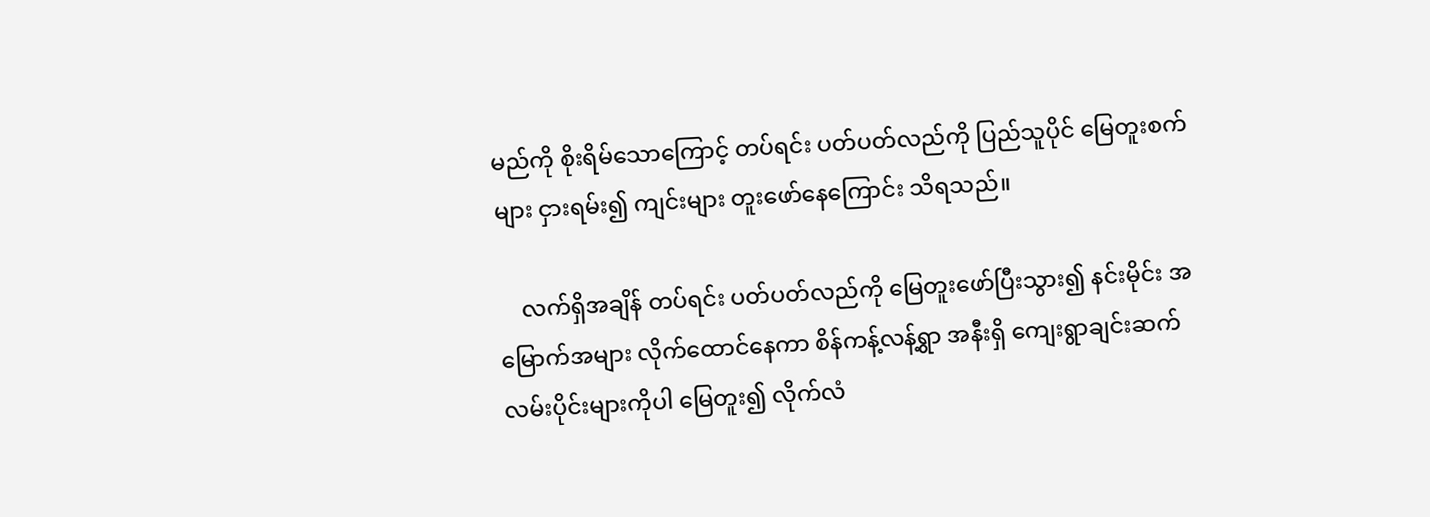မည်ကို စိုးရိမ်သောကြောင့် တပ်ရင်း ပတ်ပတ်လည်ကို ပြည်သူပိုင် မြေတူးစက်များ ငှားရမ်း၍ ကျင်းများ တူးဖော်နေကြောင်း သိရသည်။

    လက်ရှိအချိန် တပ်ရင်း ပတ်ပတ်လည်ကို မြေတူးဖော်ပြီးသွား၍ နင်းမိုင်း အမြောက်အများ လိုက်ထောင်နေကာ စိန်ကန့်လန့်ရွာ အနီးရှိ ကျေးရွာချင်းဆက် လမ်းပိုင်းများကိုပါ မြေတူး၍ လိုက်လံ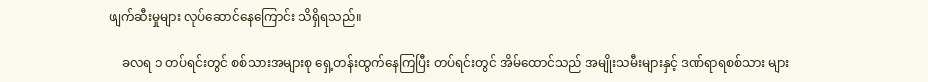ဖျက်ဆီးမှုများ လုပ်ဆောင်နေကြောင်း သိရှိရသည်။

    ခလရ ၁ တပ်ရင်းတွင် စစ်သားအများစု ရှေ့တန်းထွက်နေကြပြီး တပ်ရင်းတွင် အိမ်ထောင်သည် အမျိုးသမီးများနှင့် ဒဏ်ရာရစစ်သား များ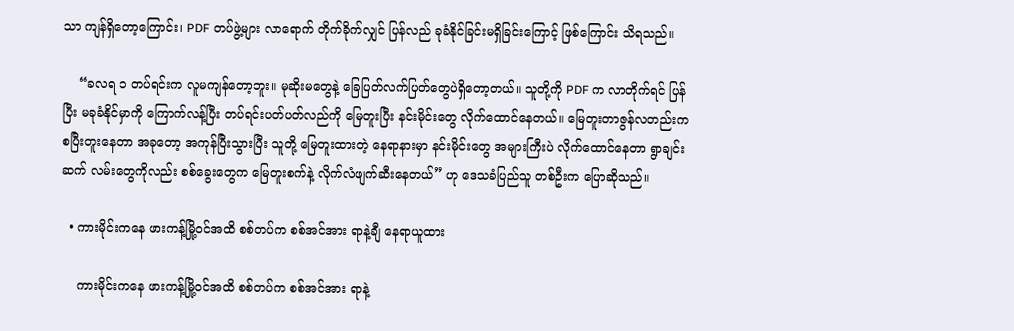သာ ကျန်ရှိတော့ကြောင်း၊ PDF တပ်ဖွဲ့များ လာရောက် တိုက်ခိုက်လျှင် ပြန်လည် ခုခံနိုင်ခြင်းမရှိခြင်းကြောင့် ဖြစ်ကြောင်း သိရသည်။

    “ခလရ ၁ တပ်ရင်းက လူမကျန်တော့ဘူး။ မုဆိုးမတွေနဲ့ ခြေပြတ်လက်ပြတ်တွေပဲရှိတော့တယ်။ သူတို့ကို PDF က လာတိုက်ရင် ပြန်ပြီး မခုခံနိုင်မှာကို ကြောက်လန့်ပြီး တပ်ရင်းပတ်ပတ်လည်ကို မြေတူးပြီး နင်းမိုင်းတွေ လိုက်ထောင်နေတယ်။ မြေတူးတာဇွန်လတည်းက စပြီးတူးနေတာ အခုတော့ အကုန်ပြီးသွားပြီး သူတို့ မြေတူးထားတဲ့ နေရာနားမှာ နင်းမိုင်းတွေ အများကြီးပဲ လိုက်ထောင်နေတာ ရွာချင်းဆက် လမ်းတွေကိုလည်း စစ်ခွေးတွေက မြေတူးစက်နဲ့ လိုက်လံဖျက်ဆီးနေတယ်” ဟု ဒေသခံပြည်သူ တစ်ဦးက ပြောဆိုသည်။

  • ကားမိုင်းကနေ ဖားကန့်မြို့ဝင်အထိ စစ်တပ်က စစ်အင်အား ရာနဲ့ချီ နေရာယူထား

    ကားမိုင်းကနေ ဖားကန့်မြို့ဝင်အထိ စစ်တပ်က စစ်အင်အား ရာနဲ့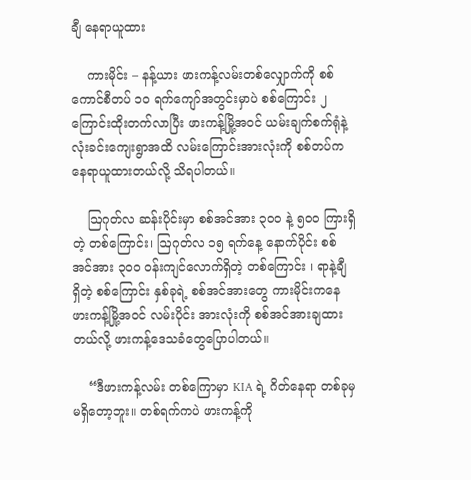ချီ နေရာယူထား

    ကားမိုင်း – နန့်ယား ဖားကန့်လမ်းတစ်လျှောက်ကို စစ်ကောင်စီတပ် ၁၀ ရက်ကျော်အတွင်းမှာပဲ စစ်ကြောင်း ၂ ကြောင်းထိုးတက်လာပြီး ဖားကန့်မြို့အဝင် ယမ်းချက်စက်ရုံနဲ့ လုံးခင်းကျေးရွာအထိ လမ်းကြောင်းအားလုံးကို စစ်တပ်ကနေရာယူထားတယ်လို့ သိရပါတယ်။

    ဩဂုတ်လ ဆန်းပိုင်းမှာ စစ်အင်အား ၃၀၀ နဲ့ ၅၀၀ ကြားရှိတဲ့ တစ်ကြောင်း၊ ဩဂုတ်လ ၁၅ ရက်နေ့ နောက်ပိုင်း စစ်အင်အား ၃၀၀ ဝန်းကျင်လောက်ရှိတဲ့ တစ်ကြောင်း ၊ ရာနဲ့ချီ ရှိတဲ့ စစ်ကြောင်း နှစ်ခုရဲ့ စစ်အင်အားတွေ ကားမိုင်းကနေ ဖားကန့်မြို့အဝင် လမ်းပိုင်း အားလုံးကို စစ်အင်အားချထားတယ်လို့ ဖားကန့်ဒေသခံတွေပြောပါတယ်။

    “ဒီဖားကန့်လမ်း တစ်ကြောမှာ KIA ရဲ့ ဂိတ်နေရာ တစ်ခုမှမရှိတော့ဘူး။ တစ်ရက်ကပဲ ဖားကန့်ကို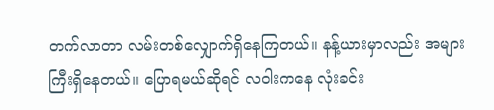တက်လာတာ လမ်းတစ်လျှောက်ရှိနေကြတယ်။ နန့်ယားမှာလည်း အများကြီးရှိနေတယ်။ ပြောရမယ်ဆိုရင် လဝါးကနေ လုံးခင်း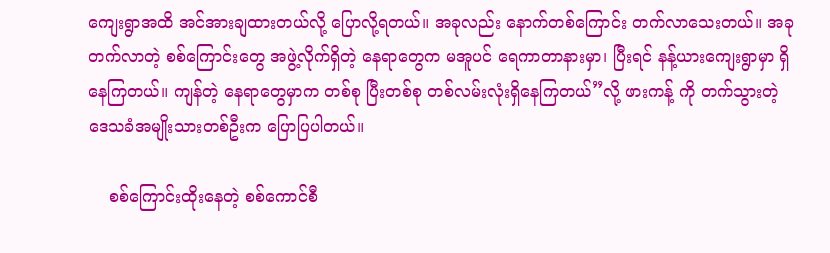ကျေးရွာအထိ အင်အားချထားတယ်လို့ ပြောလို့ရတယ်။ အခုလည်း နောက်တစ်ကြောင်း တက်လာသေးတယ်။ အခု တက်လာတဲ့ စစ်ကြောင်းတွေ အဖွဲ့လိုက်ရှိတဲ့ နေရာတွေက မအူပင် ရေကာတာနားမှာ၊ ပြီးရင် နန့်ယားကျေးရွာမှာ ရှိနေကြတယ်။ ကျန်တဲ့ နေရာတွေမှာက တစ်စု ပြီးတစ်စု တစ်လမ်းလုံးရှိနေကြတယ်”လို့ ဖားကန့် ကို တက်သွားတဲ့ ဒေသခံအမျိုးသားတစ်ဦးက ပြောပြပါတယ်။

    စစ်ကြောင်းထိုးနေတဲ့ စစ်ကောင်စီ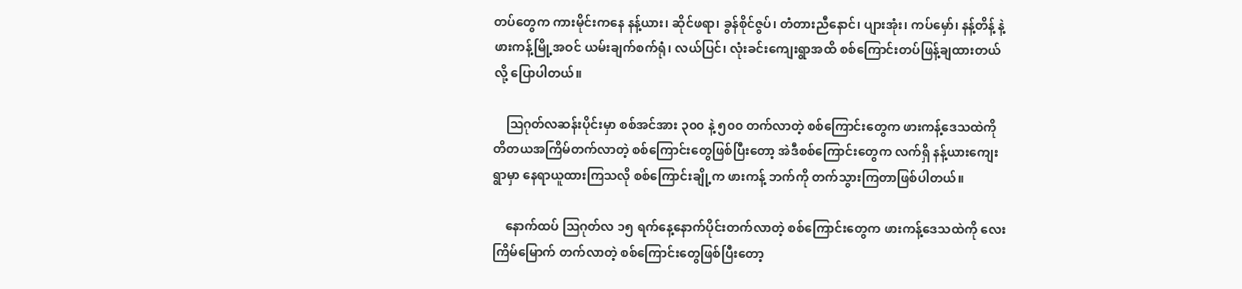တပ်တွေက ကားမိုင်းကနေ နန့်ယား၊ ဆိုင်ဖရာ၊ ခွန်စိုင်ဇွပ်၊ တံတားညီနောင်၊ ပျားအုံး၊ ကပ်မှော်၊ နန့်တိန့် နဲ့ ဖားကန့်မြို့အဝင် ယမ်းချက်စက်ရုံ၊ လယ်ပြင်၊ လုံးခင်းကျေးရွာအထိ စစ်ကြောင်းတပ်ဖြန့်ချထားတယ်လို့ ပြောပါတယ်။

    ဩဂုတ်လဆန်းပိုင်းမှာ စစ်အင်အား ၃၀၀ နဲ့ ၅၀၀ တက်လာတဲ့ စစ်ကြောင်းတွေက ဖားကန့်ဒေသထဲကို တိတယအကြိမ်တက်လာတဲ့ စစ်ကြောင်းတွေဖြစ်ပြီးတော့ အဲဒီစစ်ကြောင်းတွေက လက်ရှိ နန့်ယားကျေးရွာမှာ နေရာယူထားကြသလို စစ်ကြောင်းချို့က ဖားကန့် ဘက်ကို တက်သွားကြတာဖြစ်ပါတယ်။

    နောက်ထပ် ဩဂုတ်လ ၁၅ ရက်နေ့နောက်ပိုင်းတက်လာတဲ့ စစ်ကြောင်းတွေက ဖားကန့်ဒေသထဲကို လေးကြိမ်မြောက် တက်လာတဲ့ စစ်ကြောင်းတွေဖြစ်ပြီးတော့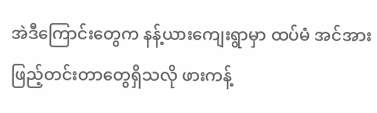အဲဒီကြောင်းတွေက နန့်ယားကျေးရွာမှာ ထပ်မံ အင်အားဖြည့်တင်းတာတွေရှိသလို ဖားကန့်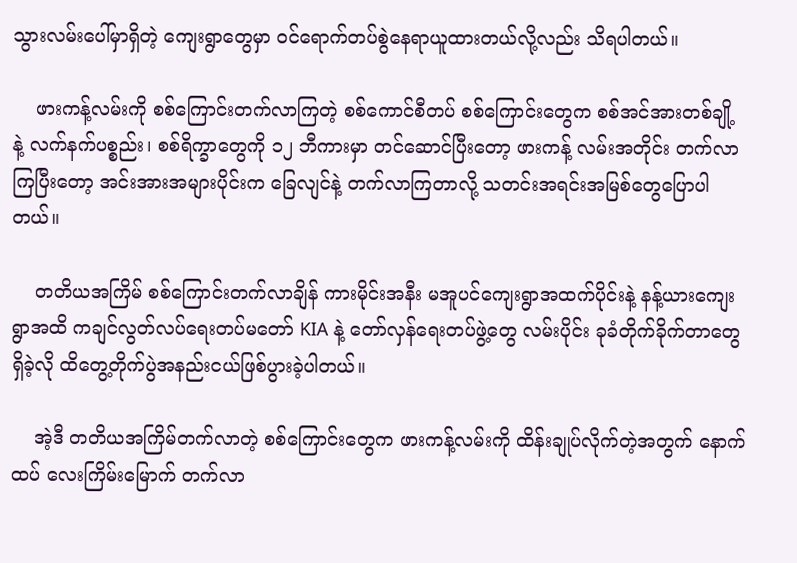သွားလမ်းပေါ်မှာရှိတဲ့ ကျေးရွာတွေမှာ ဝင်ရောက်တပ်စွဲနေရာယူထားတယ်လို့လည်း သိရပါတယ်။

    ဖားကန့်လမ်းကို စစ်ကြောင်းတက်လာကြတဲ့ စစ်ကောင်စီတပ် စစ်ကြောင်းတွေက စစ်အင်အားတစ်ချို့ နဲ့ လက်နက်ပစ္စည်း၊ စစ်ရိက္ခာတွေကို ၁၂ ဘီကားမှာ တင်ဆောင်ပြီးတော့ ဖားကန့် လမ်းအတိုင်း တက်လာကြပြီးတော့ အင်းအားအများပိုင်းက ခြေလျင်နဲ့ တက်လာကြတာလို့ သတင်းအရင်းအမြစ်တွေပြောပါတယ်။

    တတိယအကြိမ် စစ်ကြောင်းတက်လာချိန် ကားမိုင်းအနီး မအူပင်ကျေးရွာအထက်ပိုင်းနဲ့ နန့်ယားကျေးရွာအထိ ကချင်လွတ်လပ်ရေးတပ်မတော် KIA နဲ့ တော်လှန်ရေးတပ်ဖွဲ့တွေ လမ်းပိုင်း ခုခံတိုက်ခိုက်တာတွေရှိခဲ့လို ထိတွေ့တိုက်ပွဲအနည်းငယ်ဖြစ်ပွားခဲ့ပါတယ်။

    အဲ့ဒီ တတိယအကြိမ်တက်လာတဲ့ စစ်ကြောင်းတွေက ဖားကန့်လမ်းကို ထိန်းချုပ်လိုက်တဲ့အတွက် နောက်ထပ် လေးကြိမ်းမြောက် တက်လာ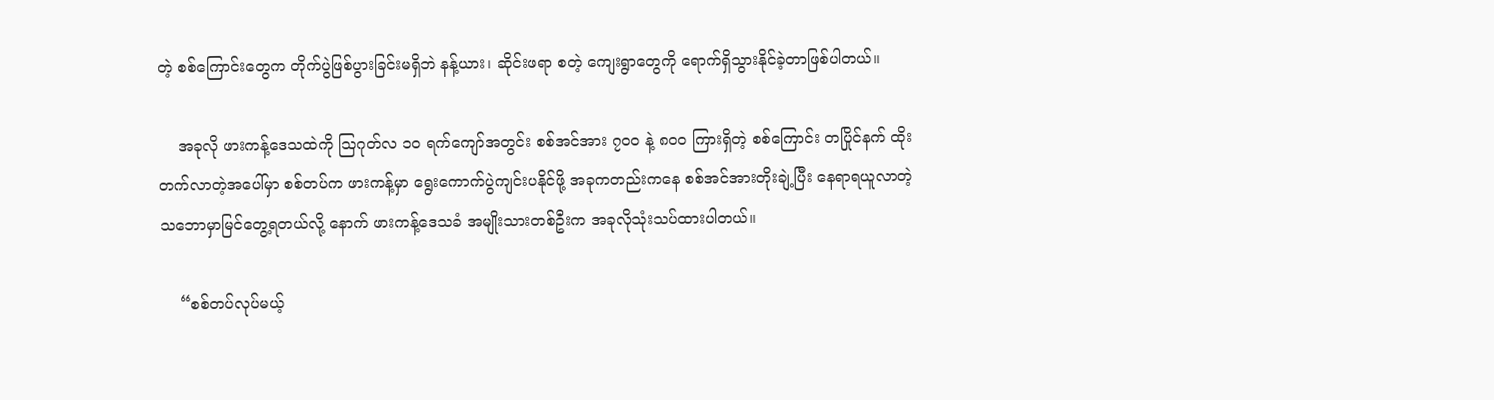တဲ့ စစ်ကြောင်းတွေက တိုက်ပွဲဖြစ်ပွားခြင်းမရှိဘဲ နန့်ယား၊ ဆိုင်းဖရာ စတဲ့ ကျေးရွာတွေကို ရောက်ရှိသွားနိုင်ခဲ့တာဖြစ်ပါတယ်။

    အခုလို ဖားကန့်ဒေသထဲကို ဩဂုတ်လ ၁၀ ရက်ကျော်အတွင်း စစ်အင်အား ၇၀၀ နဲ့ ၈၀၀ ကြားရှိတဲ့ စစ်ကြောင်း တပြိုင်နက် ထိုးတက်လာတဲ့အပေါ်မှာ စစ်တပ်က ဖားကန့်မှာ ရွေးကောက်ပွဲကျင်းပနိုင်ဖို့ အခုကတည်းကနေ စစ်အင်အားတိုးချဲ့ပြီး နေရာရယူလာတဲ့ သဘောမှာမြင်တွေ့ရတယ်လို့ နောက် ဖားကန့်ဒေသခံ အမျိုးသားတစ်ဦးက အခုလိုသုံးသပ်ထားပါတယ်။

    “စစ်တပ်လုပ်မယ့်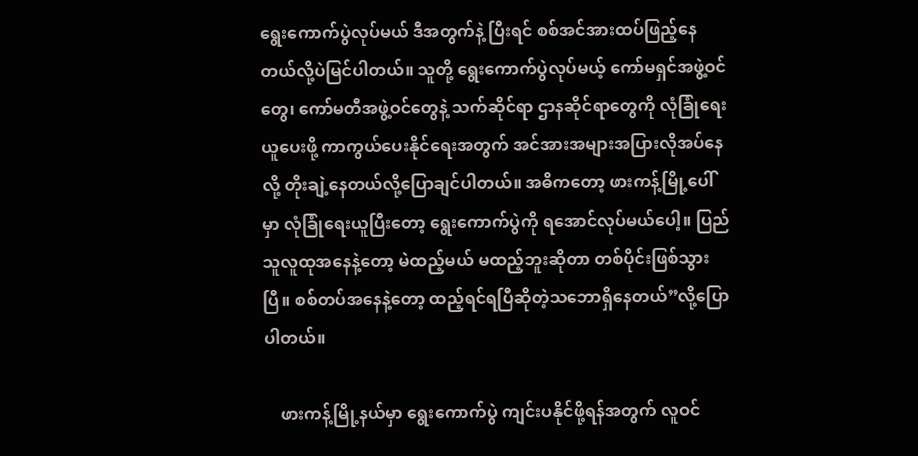ရွေးကောက်ပွဲလုပ်မယ် ဒီအတွက်နဲ့ ပြီးရင် စစ်အင်အားထပ်ဖြည့်နေတယ်လို့ပဲမြင်ပါတယ်။ သူတို့ ရွေးကောက်ပွဲလုပ်မယ့် ကော်မရှင်အဖွဲ့ဝင်တွေ၊ ကော်မတီအဖွဲ့ဝင်တွေနဲ့ သက်ဆိုင်ရာ ဌာနဆိုင်ရာတွေကို လုံခြုံရေးယူပေးဖို့ ကာကွယ်ပေးနိုင်ရေးအတွက် အင်အားအများအပြားလိုအပ်နေလို့ တိုးချဲ့နေတယ်လို့ပြောချင်ပါတယ်။ အဓိကတော့ ဖားကန့်မြို့ပေါ် မှာ လုံခြုံရေးယူပြီးတော့ ရွေးကောက်ပွဲကို ရအောင်လုပ်မယ်ပေါ့။ ပြည်သူလူထုအနေနဲ့တော့ မဲထည့်မယ် မထည့်ဘူးဆိုတာ တစ်ပိုင်းဖြစ်သွားပြီ။ စစ်တပ်အနေနဲ့တော့ ထည့်ရင်ရပြီဆိုတဲ့သဘောရှိနေတယ်”လို့ပြောပါတယ်။

    ဖားကန့်မြို့နယ်မှာ ရွေးကောက်ပွဲ ကျင်းပနိုင်ဖို့ရန်အတွက် လူဝင်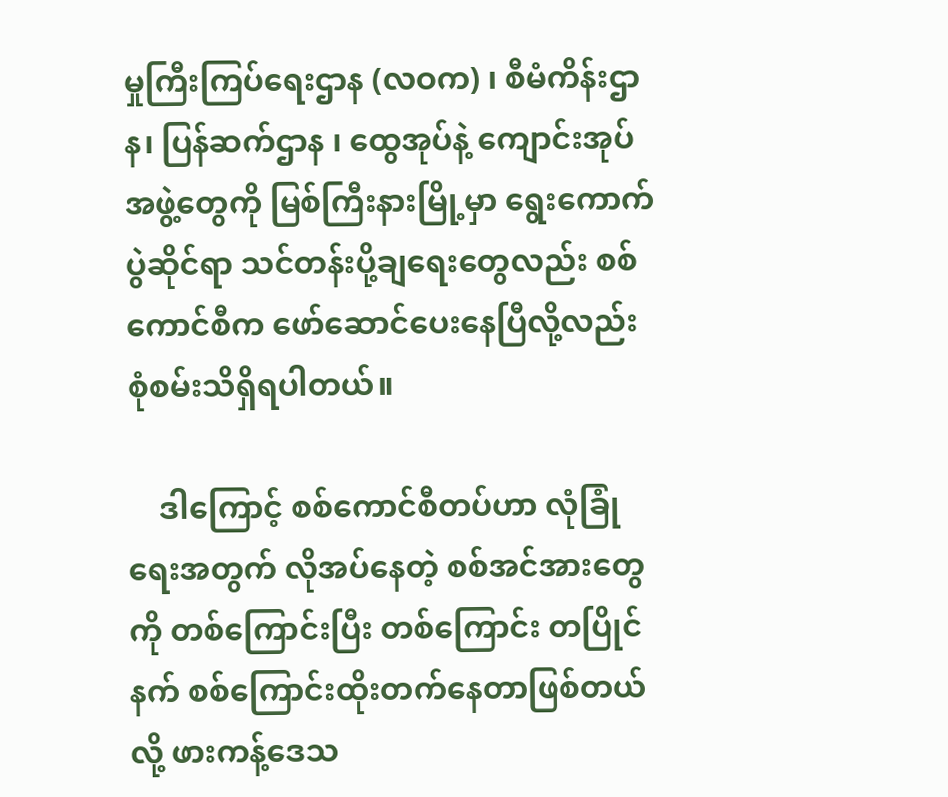မှုကြီးကြပ်ရေးဌာန (လဝက) ၊ စီမံကိန်းဌာန၊ ပြန်ဆက်ဌာန ၊ ထွေအုပ်နဲ့ ကျောင်းအုပ်အဖွဲ့တွေကို မြစ်ကြီးနားမြို့မှာ ရွေးကောက်ပွဲဆိုင်ရာ သင်တန်းပို့ချရေးတွေလည်း စစ်ကောင်စီက ဖော်ဆောင်ပေးနေပြီလို့လည်း စုံစမ်းသိရှိရပါတယ်။

    ဒါကြောင့် စစ်ကောင်စီတပ်ဟာ လုံခြုံရေးအတွက် လိုအပ်နေတဲ့ စစ်အင်အားတွေကို တစ်ကြောင်းပြီး တစ်ကြောင်း တပြိုင်နက် စစ်ကြောင်းထိုးတက်နေတာဖြစ်တယ်လို့ ဖားကန့်ဒေသ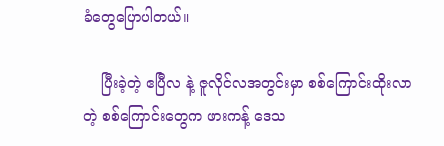ခံတွေပြောပါတယ်။

    ပြီးခဲ့တဲ့ ဧပြီလ နဲ့ ဇူလိုင်လအတွင်းမှာ စစ်ကြောင်းထိုးလာတဲ့ စစ်ကြောင်းတွေက ဖားကန့် ဒေသ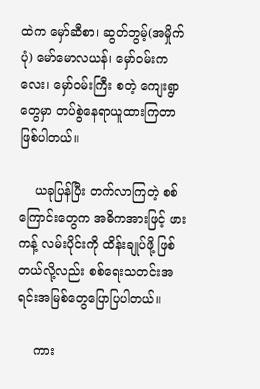ထဲက မှော်ဆီစာ၊ ဆွတ်ဘွမ့်(အမှိုက်ပုံ) မော်မောလယန်၊ မှော်ဝမ်းကလေး၊ မှော်ဝမ်းကြီး စတဲ့ ကျေးရွာတွေမှာ တပ်စွဲနေရာယူထားကြတာဖြစ်ပါတယ်။

    ယခုပြန်ပြီး တက်လာကြတဲ့ စစ်ကြောင်းတွေက အဓိကအားဖြင့် ဖားကန့် လမ်းပိုင်းကို ထိန်းချုပ်ဖို့ ဖြစ်တယ်လို့လည်း စစ်ရေးသတင်းအရင်းအမြစ်တွေပြောပြပါတယ်။

    ကား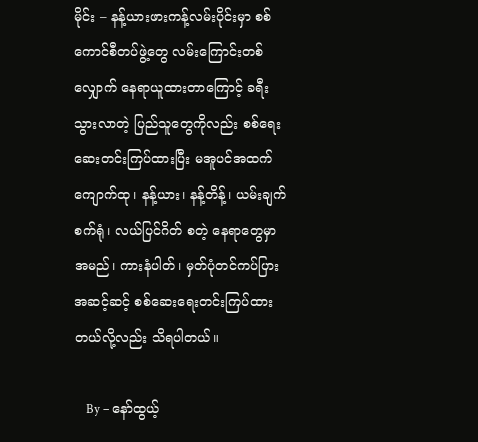မိုင်း – နန့်ယားဖားကန့်လမ်းပိုင်းမှာ စစ်ကောင်စီတပ်ဖွဲ့တွေ လမ်းကြောင်းတစ်လျှောက် နေရာယူထားတာကြောင့် ခရီးသွားလာတဲ့ ပြည်သူတွေကိုလည်း စစ်ရေးဆေးတင်းကြပ်ထားပြီး မအူပင်အထက် ကျောက်ထု၊ နန့်ယား၊ နန့်တိန့်၊ ယမ်းချက်စက်ရုံ၊ လယ်ပြင်ဂိတ် စတဲ့ နေရာတွေမှာ အမည်၊ ကားနံပါတ်၊ မှတ်ပုံတင်ကပ်ပြား အဆင့်ဆင့် စစ်ဆေးရေးတင်းကြပ်ထားတယ်လို့လည်း သိရပါတယ်။

    By – နော်ထွယ့်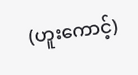(ဟူးကောင့်)